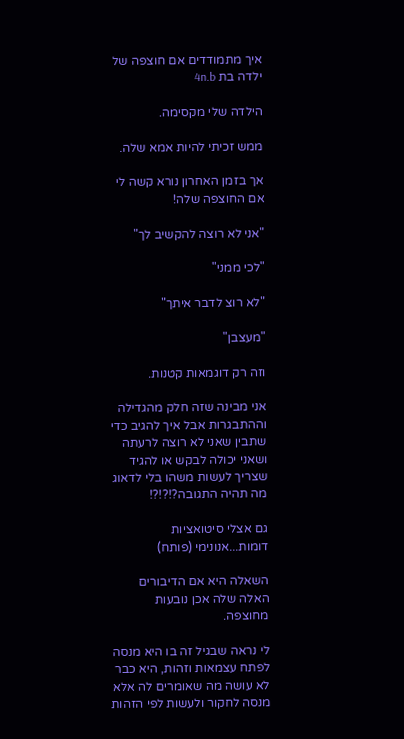איך מתמודדים אם חוצפה של ילדה בת 4n.b

הילדה שלי מקסימה.

ממש זכיתי להיות אמא שלה.

אך בזמן האחרון נורא קשה לי אם החוצפה שלה!

"אני לא רוצה להקשיב לך"

"לכי ממני"

"לא רוצ לדבר איתך"

"מעצבן"

וזה רק דוגמאות קטנות.

אני מבינה שזה חלק מהגדילה וההתבגרות אבל איך להגיב כדי שתבין שאני לא רוצה לרעתה ושאני יכולה לבקש או להגיד שצריך לעשות משהו בלי לדאוג מה תהיה התגובה?!?!?!

גם אצלי סיטואציות דומות...אנונימי (פותח)

השאלה היא אם הדיבורים האלה שלה אכן נובעות מחוצפה.

לי נראה שבגיל זה בו היא מנסה לפתח עצמאות וזהות, היא כבר לא עושה מה שאומרים לה אלא מנסה לחקור ולעשות לפי הזהות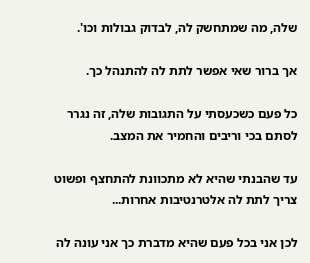שלה, מה שמתחשק לה, לבדוק גבולות וכו'.

אך ברור שאי אפשר לתת לה להתנהל כך.

כל פעם כשכעסתי על התגובות שלה, זה נגרר לסתם בכי וריבים והחמיר את המצב.

עד שהבנתי שהיא לא מתכוונת להתחצף ופשוט צריך לתת לה אלטרנטיבות אחרות...

לכן אני בכל פעם שהיא מדברת כך אני עונה לה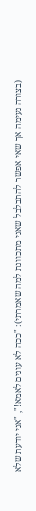(בצורה נעימה אך שאי אפשר להתבלבל שאני מתכוונת למה שאמרתי): "ככה לא עונים לאמא!", "אני יודעת שלא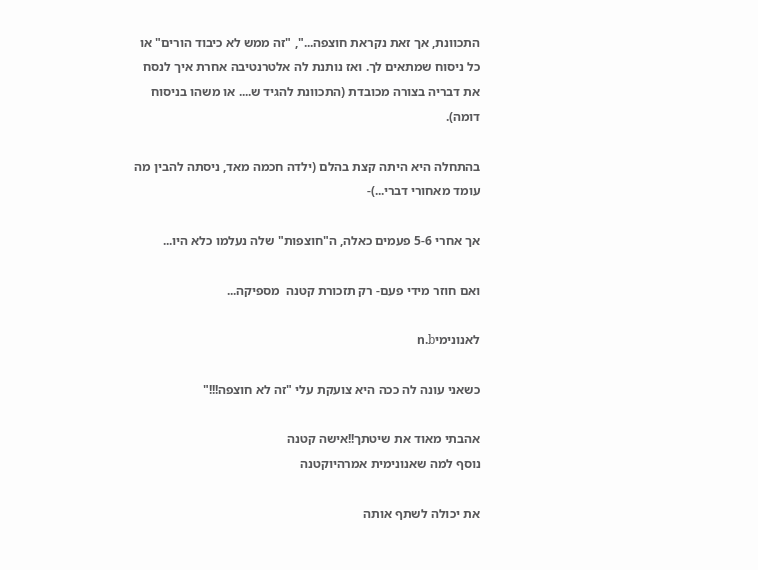התכוונת, אך זאת נקראת חוצפה...", "זה ממש לא כיבוד הורים" או כל ניסוח שמתאים לך. ואז נותנת לה אלטרנטיבה אחרת איך לנסח את דבריה בצורה מכובדת (התכוונת להגיד ש.... או משהו בניסוח דומה).

בהתחלה היא היתה קצת בהלם (ילדה חכמה מאד, ניסתה להבין מה עומד מאחורי דברי...)-

אך אחרי 5-6 פעמים כאלה, ה"חוצפות" שלה נעלמו כלא היו...

ואם חוזר מידי פעם- רק תזכורת קטנה  מספיקה...

לאנונימיn.b

כשאני עונה לה ככה היא צועקת עלי "זה לא חוצפה!!!"

אהבתי מאוד את שיטתך!!אישה קטנה
נוסף למה שאנונימית אמרהיוקטנה

את יכולה לשתף אותה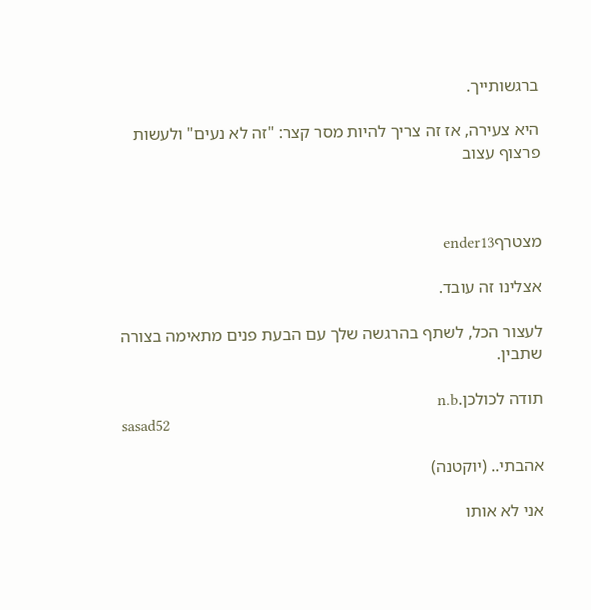ברגשותייך.

היא צעירה, אז זה צריך להיות מסר קצר: "זה לא נעים" ולעשות פרצוף עצוב



מצטרףender13

אצלינו זה עובד.

לעצור הכל, לשתף בהרגשה שלך עם הבעת פנים מתאימה בצורה שתבין.

תודה לכולכן.n.b
sasad52

אהבתי.. (יוקטנה)

אני לא אותו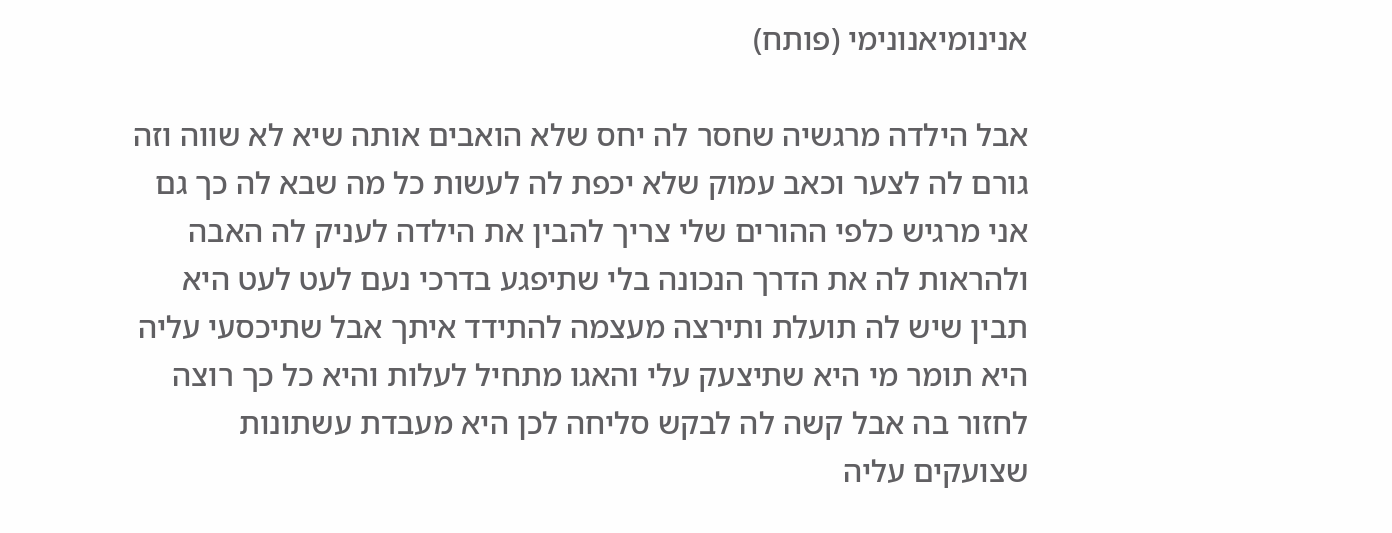אנינומיאנונימי (פותח)

אבל הילדה מרגשיה שחסר לה יחס שלא הואבים אותה שיא לא שווה וזה גורם לה לצער וכאב עמוק שלא יכפת לה לעשות כל מה שבא לה כך גם אני מרגיש כלפי ההורים שלי צריך להבין את הילדה לעניק לה האבה ולהראות לה את הדרך הנכונה בלי שתיפגע בדרכי נעם לעט לעט היא תבין שיש לה תועלת ותירצה מעצמה להתידד איתך אבל שתיכסעי עליה היא תומר מי היא שתיצעק עלי והאגו מתחיל לעלות והיא כל כך רוצה לחזור בה אבל קשה לה לבקש סליחה לכן היא מעבדת עשתונות שצועקים עליה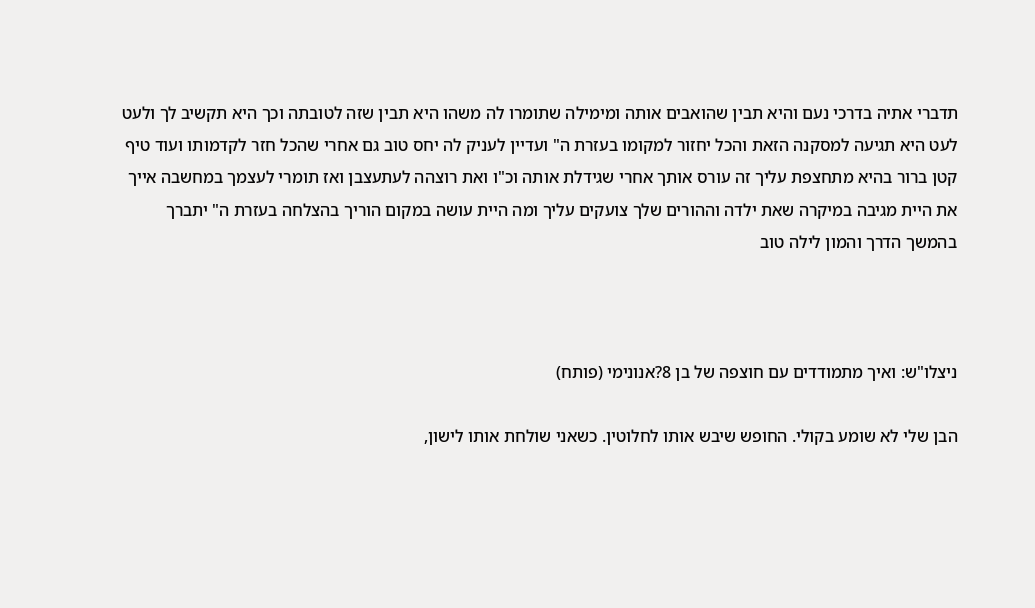תדברי אתיה בדרכי נעם והיא תבין שהואבים אותה ומימילה שתומרו לה משהו היא תבין שזה לטובתה וכך היא תקשיב לך ולעט לעט היא תגיעה למסקנה הזאת והכל יחזור למקומו בעזרת ה" ועדיין לעניק לה יחס טוב גם אחרי שהכל חזר לקדמותו ועוד טיף קטן ברור בהיא מתחצפת עליך זה עורס אותך אחרי שגידלת אותה וכ"ו ואת רוצהה לעתעצבן ואז תומרי לעצמך במחשבה אייך את היית מגיבה במיקרה שאת ילדה וההורים שלך צועקים עליך ומה היית עושה במקום הוריך בהצלחה בעזרת ה" יתברך בהמשך הדרך והמון לילה טוב



ניצלו"ש: ואיך מתמודדים עם חוצפה של בן 8?אנונימי (פותח)

הבן שלי לא שומע בקולי. החופש שיבש אותו לחלוטין. כשאני שולחת אותו לישון,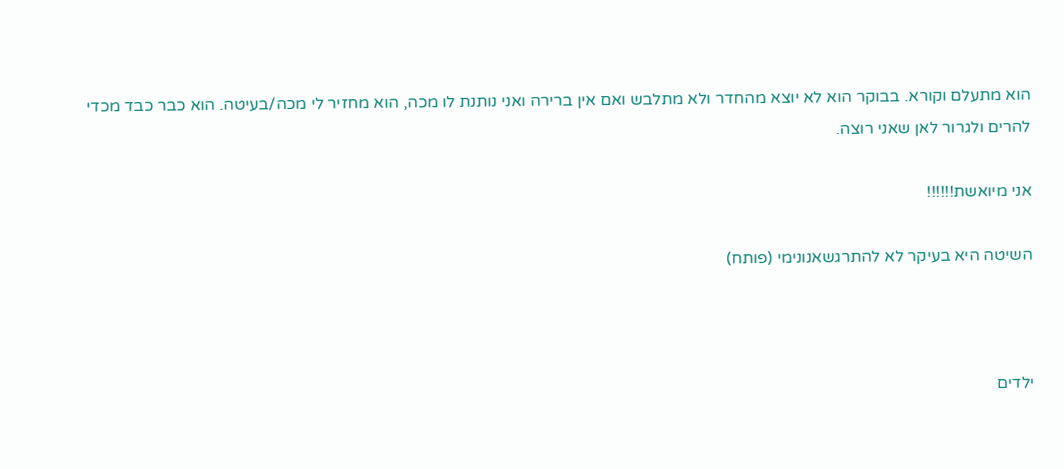הוא מתעלם וקורא. בבוקר הוא לא יוצא מהחדר ולא מתלבש ואם אין ברירה ואני נותנת לו מכה, הוא מחזיר לי מכה/בעיטה. הוא כבר כבד מכדי להרים ולגרור לאן שאני רוצה.

אני מיואשת!!!!!!

השיטה היא בעיקר לא להתרגשאנונימי (פותח)



ילדים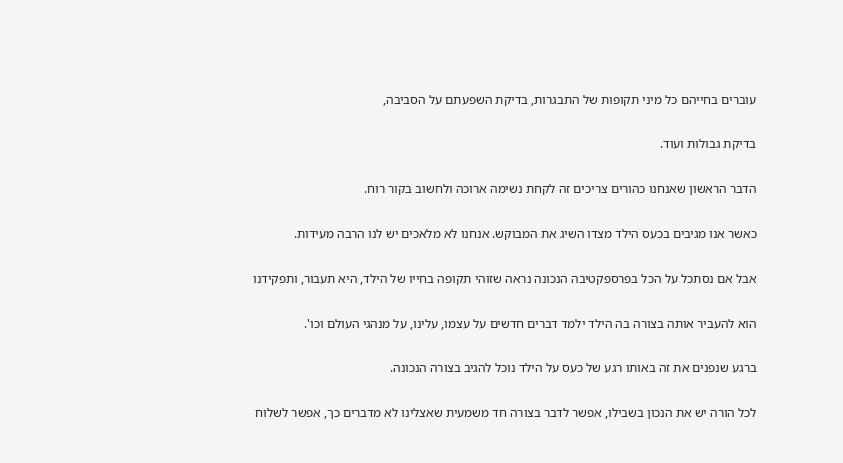עוברים בחייהם כל מיני תקופות של התבגרות, בדיקת השפעתם על הסביבה,

בדיקת גבולות ועוד.

הדבר הראשון שאנחנו כהורים צריכים זה לקחת נשימה ארוכה ולחשוב בקור רוח.

כאשר אנו מגיבים בכעס הילד מצדו השיג את המבוקש. אנחנו לא מלאכים יש לנו הרבה מעידות.

אבל אם נסתכל על הכל בפרספקטיבה הנכונה נראה שזוהי תקופה בחייו של הילד, היא תעבור, ותפקידנו

הוא להעביר אותה בצורה בה הילד ילמד דברים חדשים על עצמו, עלינו, על מנהגי העולם וכו'.

ברגע שנפנים את זה באותו רגע של כעס על הילד נוכל להגיב בצורה הנכונה.

לכל הורה יש את הנכון בשבילו, אפשר לדבר בצורה חד משמעית שאצלינו לא מדברים כך, אפשר לשלוח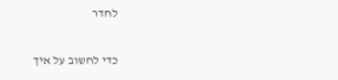לחדר

כדי לחשוב על איך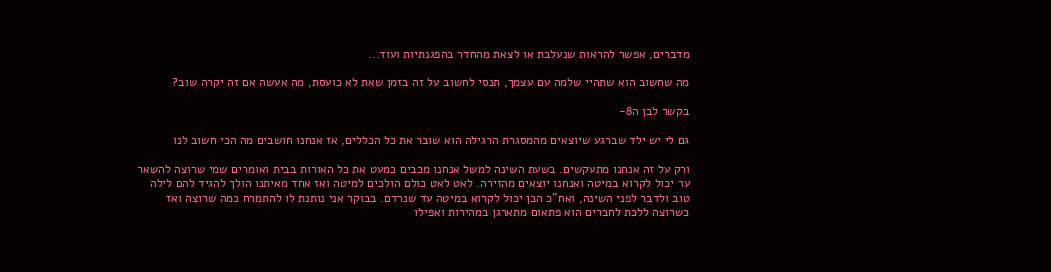מדברים, אפשר להראות שנעלבת או לצאת מהחדר בהפגנתיות ועוד...

מה שחשוב הוא שתהיי שלמה עם עצמך, תנסי לחשוב על זה בזמן שאת לא כועסת, מה אעשה אם זה יקרה שוב?

בקשר לבן ה8-

גם לי יש ילד שברגע שיוצאים מהמסגרת הרגילה הוא שובר את כל הכללים, אז אנחנו חושבים מה הכי חשוב לנו

ורק על זה אנחנו מתעקשים. בשעת השינה למשל אנחנו מכבים כמעט את כל האורות בבית ואומרים שמי שרוצה להשאר ער יכול לקרוא במיטה ואנחנו יוצאים מהזירה. לאט לאט כולם הולכים למיטה ואז אחד מאיתנו הולך להגיד להם לילה טוב ולדבר לפני השינה, ואח"כ הבן יכול לקרוא במיטה עד שנרדם. בבוקר אני נותנת לו להתמרח כמה שרוצה ואז כשרוצה ללכת לחברים הוא פתאום מתארגן במהירות ואפילו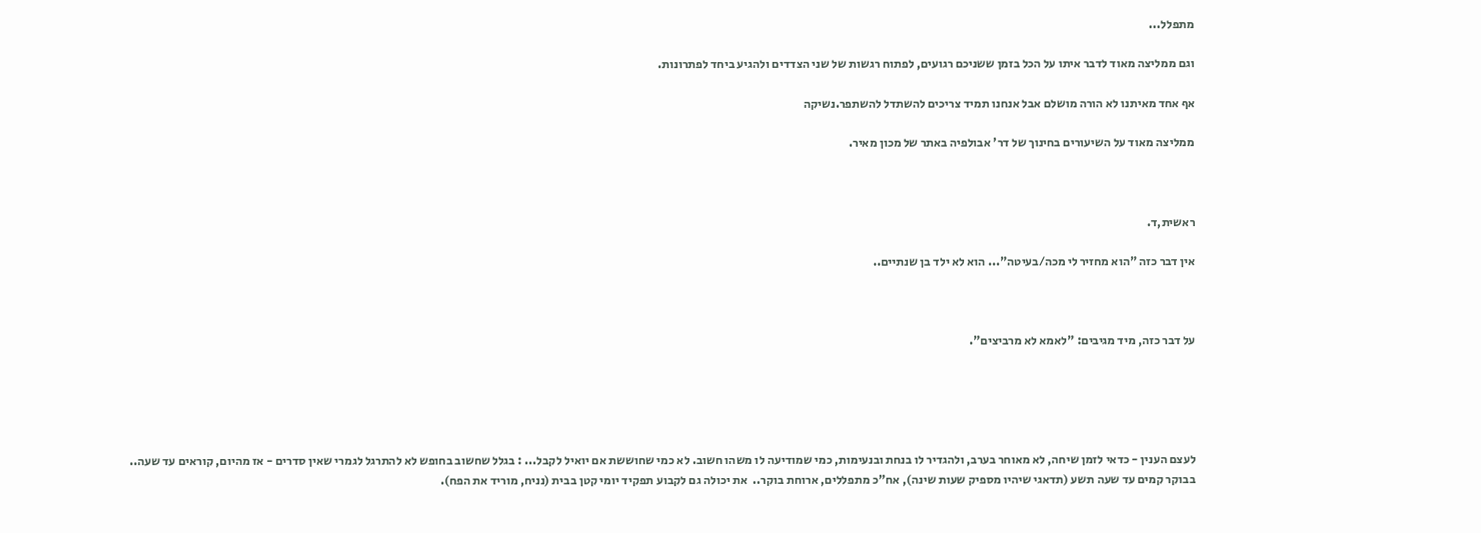מתפלל...

וגם ממליצה מאוד לדבר איתו על הכל בזמן ששניכם רגועים, לפתוח רגשות של שני הצדדים ולהגיע ביחד לפתרונות.

אף אחד מאיתנו לא הורה מושלם אבל אנחנו תמיד צריכים להשתדל להשתפר.נשיקה

ממליצה מאוד על השיעורים בחינוך של דר' אבולפיה באתר של מכון מאיר.



ראשית,ד.

אין דבר כזה "הוא מחזיר לי מכה/בעיטה"... הוא לא ילד בן שנתיים..



על דבר כזה, מיד מגיבים: "לאמא לא מרביצים".





לעצם הענין - כדאי לזמן שיחה, לא מאוחר בערב, ולהגדיר לו בנחת ובנעימות, כמי שמודיעה לו משהו חשוב. לא כמי שחוששת אם יואיל לקבל... : בגלל שחשוב בחופש לא להתרגל לגמרי שאין סדרים - אז מהיום, קוראים עד שעה..  בבוקר קמים עד שעה תשע (תדאגי שיהיו מספיק שעות שינה), אח"כ מתפללים, ארוחת בוקר..  את יכולה גם לקבוע תפקיד יומי קטן בבית (נניח, מוריד את הפח).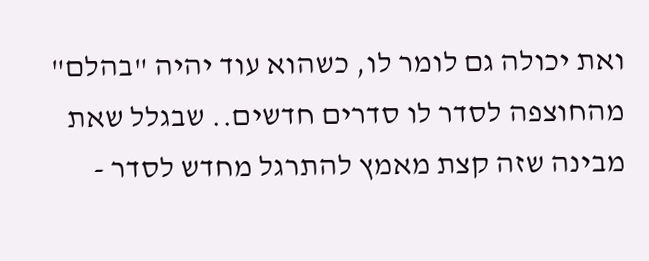ואת יכולה גם לומר לו, כשהוא עוד יהיה "בהלם" מהחוצפה לסדר לו סדרים חדשים.. שבגלל שאת מבינה שזה קצת מאמץ להתרגל מחדש לסדר -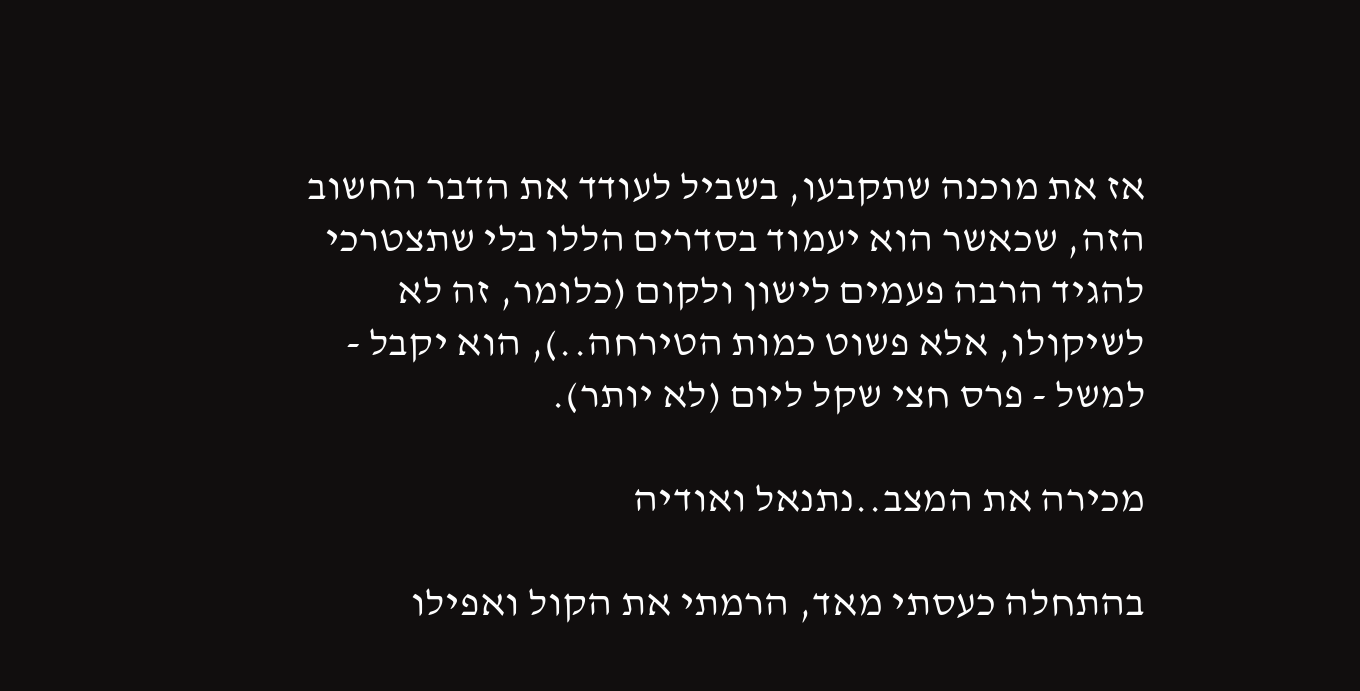אז את מוכנה שתקבעו, בשביל לעודד את הדבר החשוב הזה, שכאשר הוא יעמוד בסדרים הללו בלי שתצטרכי להגיד הרבה פעמים לישון ולקום (כלומר, זה לא לשיקולו, אלא פשוט כמות הטירחה..), הוא יקבל - למשל - פרס חצי שקל ליום (לא יותר).

מכירה את המצב..נתנאל ואודיה

בהתחלה כעסתי מאד, הרמתי את הקול ואפילו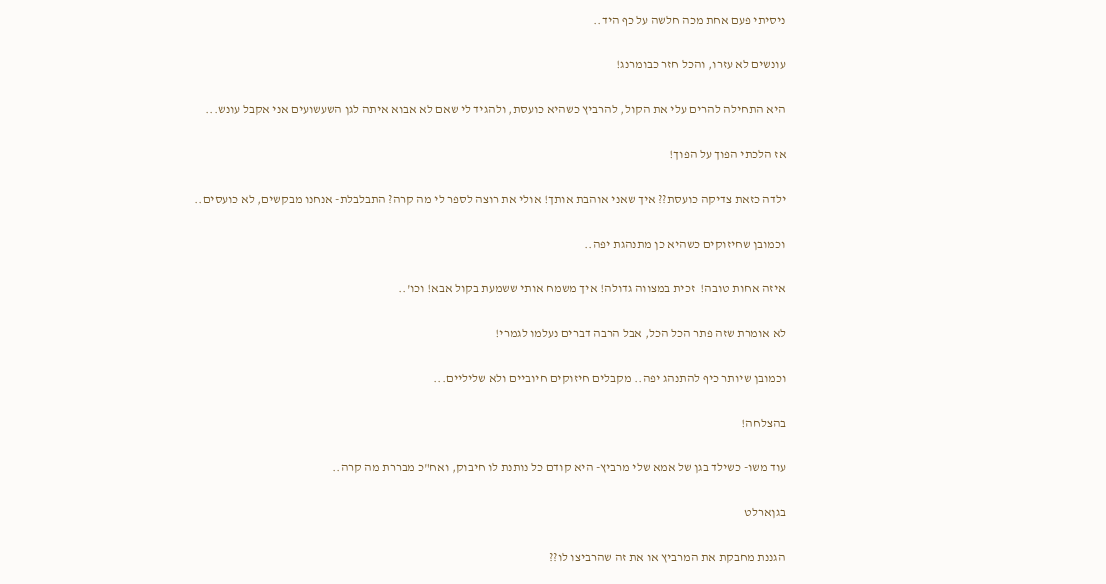ניסיתי פעם אחת מכה חלשה על כף היד..

עונשים לא עזרו, והכל חזר כבומרנג!

היא התחילה להרים עלי את הקול, להרביץ כשהיא כועסת, ולהגיד לי שאם לא אבוא איתה לגן השעשועים אני אקבל עונש...

אז הלכתי הפוך על הפוך!

ילדה כזאת צדיקה כועסת?? איך שאני אוהבת אותך! אולי את רוצה לספר לי מה קרה? התבלבלת- אנחנו מבקשים, לא כועסים..

וכמובן שחיזוקים כשהיא כן מתנהגת יפה..

איזה אחות טובה!  זכית במצווה גדולה! איך משמח אותי ששמעת בקול אבא! וכו'..

לא אומרת שזה פתר הכל הכל, אבל הרבה דברים נעלמו לגמרי!

וכמובן שיותר כיף להתנהג יפה.. מקבלים חיזוקים חיוביים ולא שליליים...

בהצלחה!

עוד משו- כשילד בגן של אמא שלי מרביץ- היא קודם כל נותנת לו חיבוק, ואח"כ מבררת מה קרה..

בגןארלט

הגננת מחבקת את המרביץ או את זה שהרביצו לו??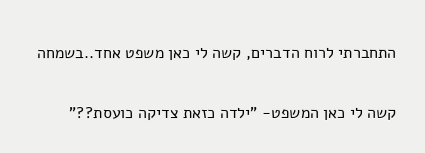התחברתי לרוח הדברים, קשה לי כאן משפט אחד..בשמחה

קשה לי כאן המשפט- "ילדה כזאת צדיקה כועסת??"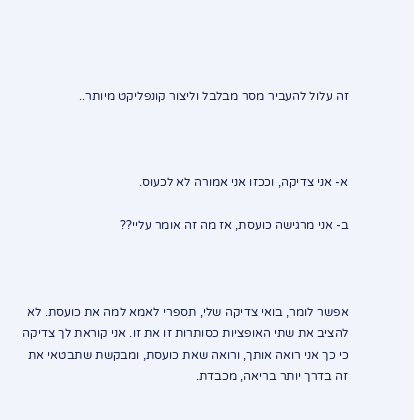זה עלול להעביר מסר מבלבל וליצור קונפליקט מיותר..



א- אני צדיקה, וככזו אני אמורה לא לכעוס.

ב- אני מרגישה כועסת, אז מה זה אומר עליי??



אפשר לומר, בואי צדיקה שלי, תספרי לאמא למה את כועסת. לא להציב את שתי האופציות כסותרות זו את זו. אני קוראת לך צדיקה כי כך אני רואה אותך, ורואה שאת כועסת, ומבקשת שתבטאי את זה בדרך יותר בריאה, מכבדת.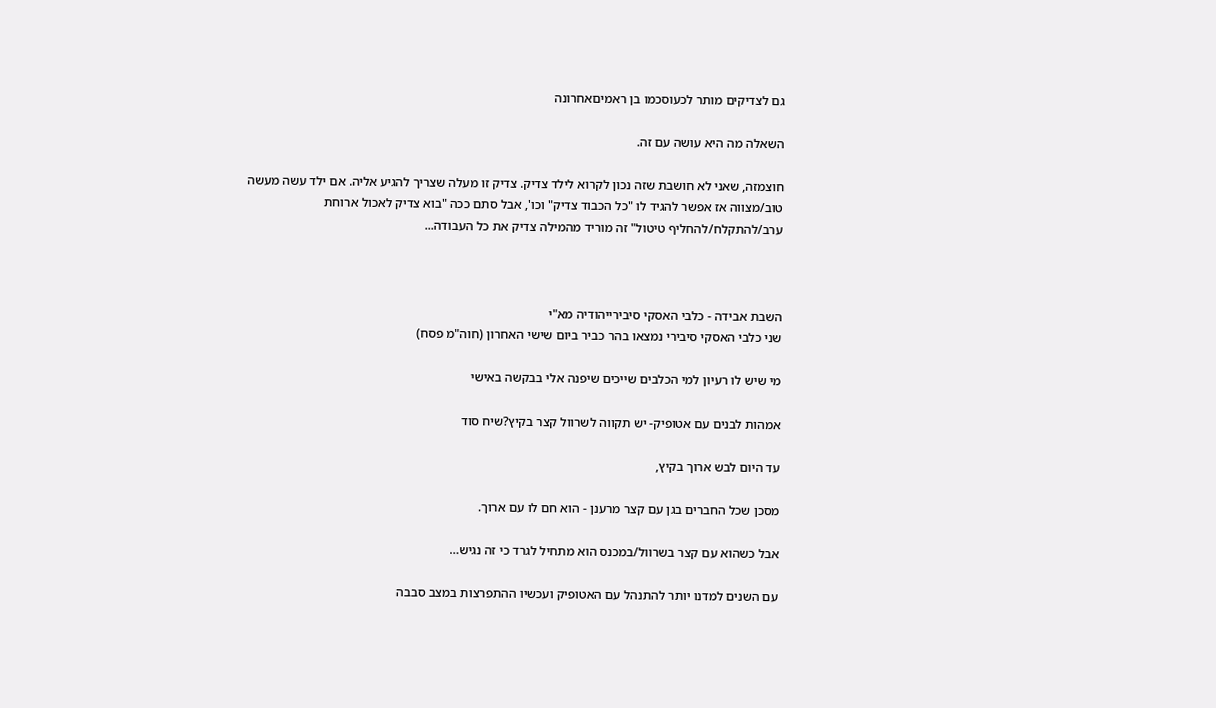גם לצדיקים מותר לכעוסכמו בן ראמיםאחרונה

השאלה מה היא עושה עם זה.

חוצמזה, שאני לא חושבת שזה נכון לקרוא לילד צדיק. צדיק זו מעלה שצריך להגיע אליה. אם ילד עשה מעשה טוב/מצווה אז אפשר להגיד לו "כל הכבוד צדיק" וכו', אבל סתם ככה "בוא צדיק לאכול ארוחת ערב/להתקלח/להחליף טיטול" זה מוריד מהמילה צדיק את כל העבודה...



השבת אבידה - כלבי האסקי סיבירייהודיה מא"י
שני כלבי האסקי סיבירי נמצאו בהר כביר ביום שישי האחרון (חוה"מ פסח)

מי שיש לו רעיון למי הכלבים שייכים שיפנה אלי בבקשה באישי

אמהות לבנים עם אטופיק- יש תקווה לשרוול קצר בקיץ?שיח סוד

עד היום לבש ארוך בקיץ,

מסכן שכל החברים בגן עם קצר מרענן - הוא חם לו עם ארוך.

אבל כשהוא עם קצר בשרוול/במכנס הוא מתחיל לגרד כי זה נגיש…

עם השנים למדנו יותר להתנהל עם האטופיק ועכשיו ההתפרצות במצב סבבה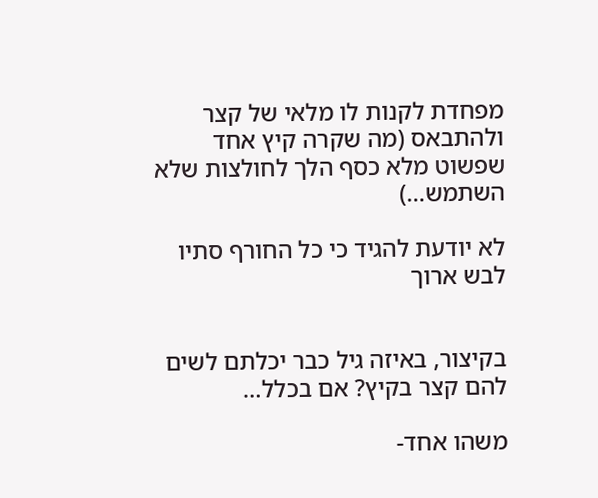מפחדת לקנות לו מלאי של קצר ולהתבאס (מה שקרה קיץ אחד שפשוט מלא כסף הלך לחולצות שלא השתמש…)

לא יודעת להגיד כי כל החורף סתיו לבש ארוך


בקיצור, באיזה גיל כבר יכלתם לשים להם קצר בקיץ? אם בכלל…

משהו אחד-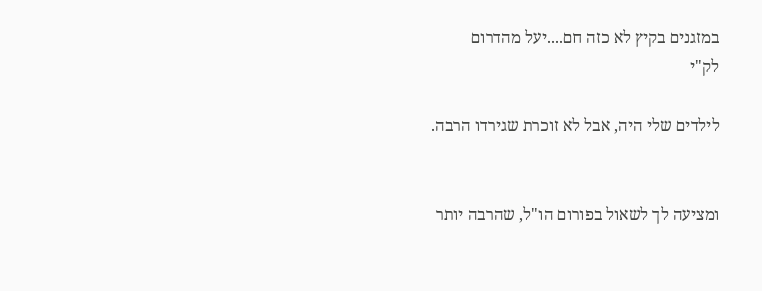במזגנים בקיץ לא כזה חם....יעל מהדרום
לק"י

לילדים שלי היה, אבל לא זוכרת שגירדו הרבה.


ומציעה לך לשאול בפורום הו"ל, שהרבה יותר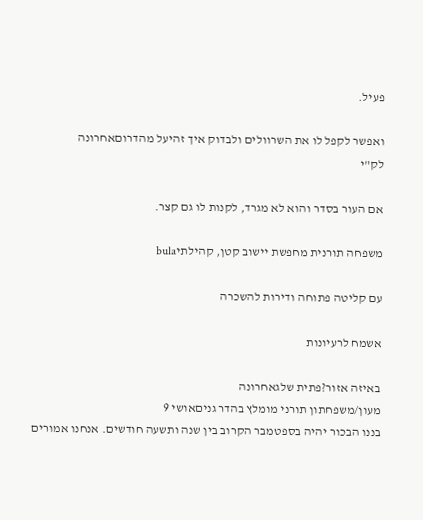פעיל.

ואפשר לקפל לו את השרוולים ולבדוק איך זהיעל מהדרוםאחרונה
לק"י

אם העור בסדר והוא לא מגרד, לקנות לו גם קצר.

משפחה תורנית מחפשת יישוב קטן, קהילתיbula

עם קליטה פתוחה ודירות להשכרה

אשמח לרעיונות

באיזה אזור?פתית שלגאחרונה
מעון/משפחתון תורני מומלץ בהדר גניםאושי 9
בננו הבכור יהיה בספטמבר הקרוב בין שנה ותשעה חודשים. אנחנו אמורים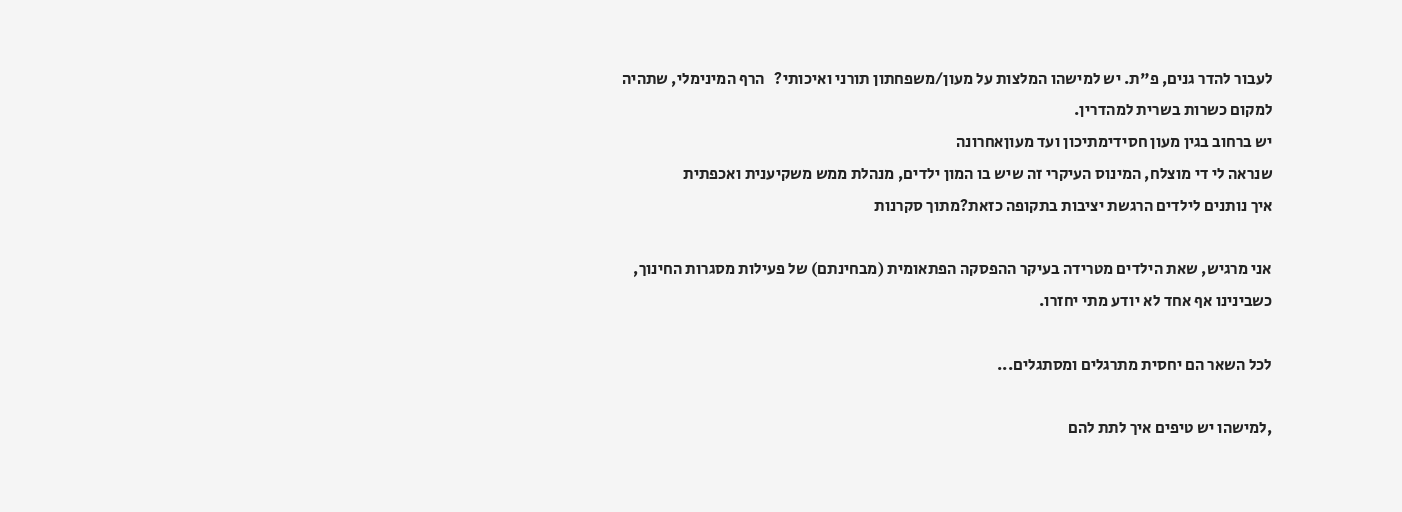לעבור להדר גנים, פ"ת. יש למישהו המלצות על מעון/משפחתון תורני ואיכותי?   הרף המינימלי, שתהיה למקום כשרות בשרית למהדרין.
יש ברחוב בגין מעון חסידימתיכון ועד מעוןאחרונה
שנראה לי די מוצלח, המינוס העיקרי זה שיש בו המון ילדים, מנהלת ממש משקיענית ואכפתית
איך נותנים לילדים הרגשת יציבות בתקופה כזאת?מתוך סקרנות

אני מרגיש, שאת הילדים מטרידה בעיקר ההפסקה הפתאומית (מבחינתם) של פעילות מסגרות החינוך, כשבינינו אף אחד לא יודע מתי יחזרו.

לכל השאר הם יחסית מתרגלים ומסתגלים...

,למישהו יש טיפים איך לתת להם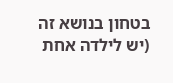בטחון בנושא זה (יש לילדה אחת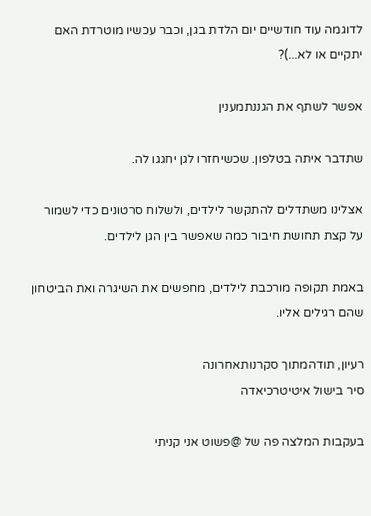לדוגמה עוד חודשיים יום הלדת בגן, וכבר עכשיו מוטרדת האם יתקיים או לא...)?

אפשר לשתף את הגננתמענין

שתדבר איתה בטלפון. שכשיחזרו לגן יחגגו לה.

אצלינו משתדלים להתקשר לילדים, ולשלוח סרטונים כדי לשמור על קצת תחושת חיבור כמה שאפשר בין הגן לילדים.

באמת תקופה מורכבת לילדים, מחפשים את השיגרה ואת הביטחון שהם רגילים אליו.

רעיון, תודהמתוך סקרנותאחרונה
סיר בישול איטיטרכיאדה

בעקבות המלצה פה של @פשוט אני קניתי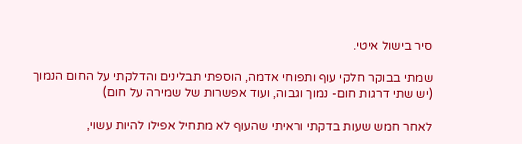סיר בישול איטי.

שמתי בבוקר חלקי עוף ותפוחי אדמה, הוספתי תבלינים והדלקתי על החום הנמוך (יש שתי דרגות חום- נמוך וגבוה, ועוד אפשרות של שמירה על חום)

לאחר חמש שעות בדקתי וראיתי שהעוף לא מתחיל אפילו להיות עשוי,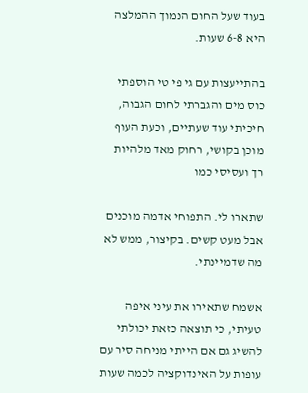בעוד שעל החום הנמוך ההמלצה היא 6-8 שעות.

בהתייעצות עם גי פי טי הוספתי כוס מים והגברתי לחום הגבוה, חיכיתי עוד שעתיים, וכעת העוף מוכן בקושי, רחוק מאד מלהיות רך ועסיסי כמו

שתארו לי. התפוחי אדמה מוכנים אבל מעט קשים. בקיצור, ממש לא מה שדמיינתי.

אשמח שתאירו את עיני איפה טעיתי, כי תוצאה כזאת יכולתי להשיג גם אם הייתי מניחה סיר עם עופות על האינדוקציה לכמה שעות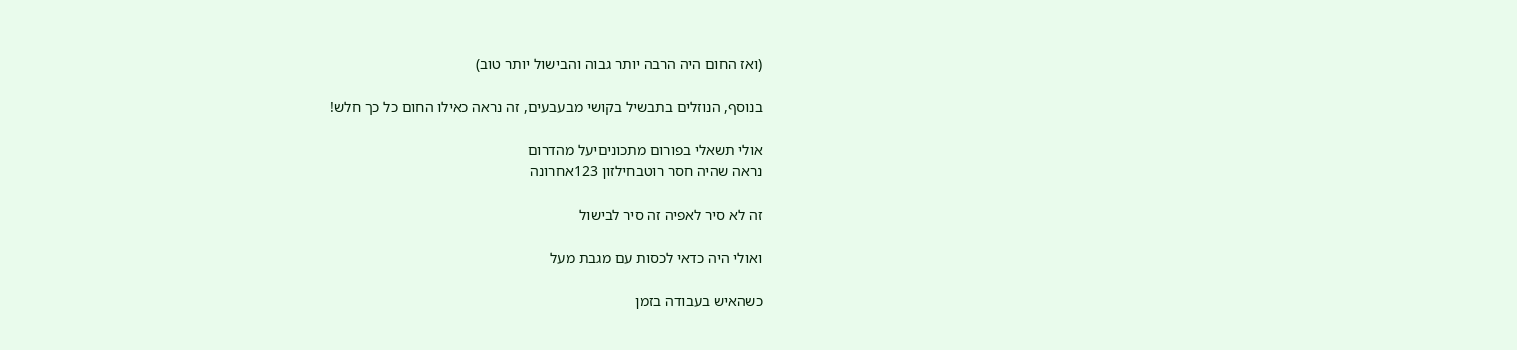(ואז החום היה הרבה יותר גבוה והבישול יותר טוב)

בנוסף, הנוזלים בתבשיל בקושי מבעבעים, זה נראה כאילו החום כל כך חלש!

אולי תשאלי בפורום מתכוניםיעל מהדרום
נראה שהיה חסר רוטבחילזון 123אחרונה

זה לא סיר לאפיה זה סיר לבישול

ואולי היה כדאי לכסות עם מגבת מעל

כשהאיש בעבודה בזמן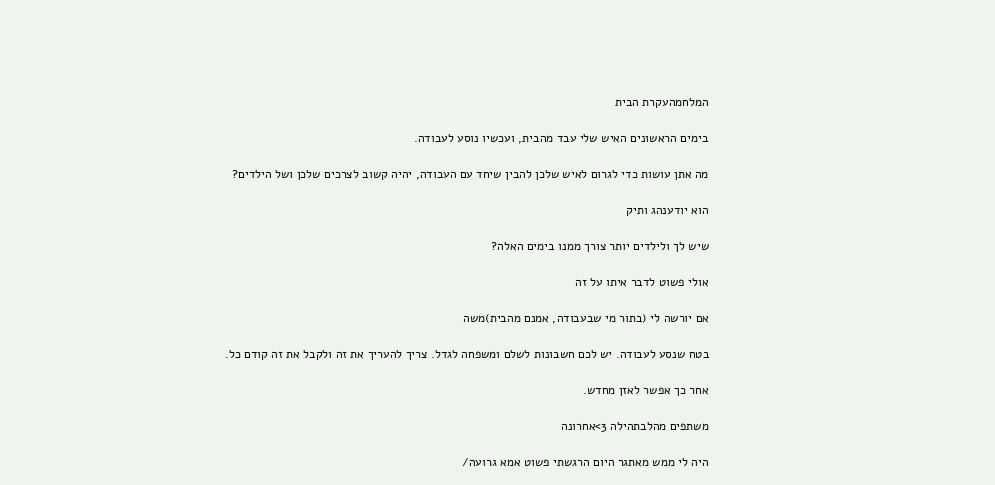המלחמהעקרת הבית

בימים הראשונים האיש שלי עבד מהבית, ועכשיו נוסע לעבודה.

מה אתן עושות כדי לגרום לאיש שלכן להבין שיחד עם העבודה, יהיה קשוב לצרכים שלכן ושל הילדים?

הוא יודענהג ותיק

שיש לך ולילדים יותר צורך ממנו בימים האלה?

אולי פשוט לדבר איתו על זה

אם יורשה לי (בתור מי שבעבודה, אמנם מהבית)משה

בטח שנסע לעבודה. יש לכם חשבונות לשלם ומשפחה לגדל. צריך להעריך את זה ולקבל את זה קודם כל.

אחר כך אפשר לאזן מחדש.

משתפים מהלבתהילה 3>אחרונה

היה לי ממש מאתגר היום הרגשתי פשוט אמא גרועה/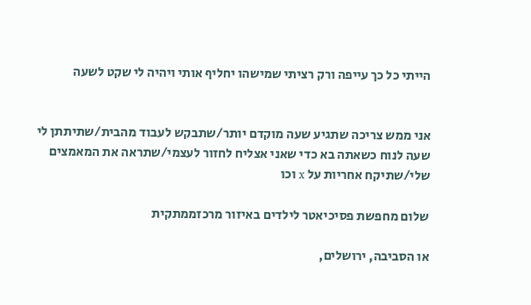הייתי כל כך עייפה ורק רציתי שמישהו יחליף אותי ויהיה לי שקט לשעה


אני ממש צריכה שתגיע שעה מוקדם יותר/שתבקש לעבוד מהבית/שתיתתן לי שעה לנוח כשאתה בא כדי שאני אצליח לחזור לעצמי/שתראה את המאמצים שלי/שתיקח אחריות על x וכו

שלום מחפשת פסיכיאטר לילדים באיזור מרכזממתקית

או הסביבה, ירושלים,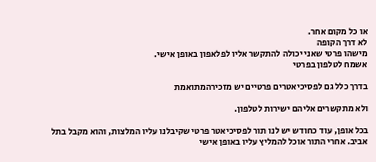או כל מקום אחר.
לא דרך הקופה
מישהו פרטי שאני יכולה להתקשר אליו לפלאפון באופן אישי.
אשמח לטלפון בפרטי

בדרך כלל גם לפסיכיאטרים פרטיים יש מזכירהמתואמת

ולא מתקשרים אליהם ישירות לטלפון.

בכל אופן, עוד כחודש יש לנו תור לפסיכיאטר פרטי שקיבלנו עליו המלצות, והוא מקבל בתל אביב. אחרי התור אוכל להמליץ עליו באופן אישי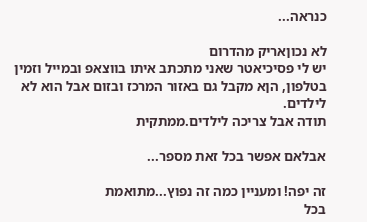כנראה...

לא נכוןאריק מהדרום
יש לי פסיכיאטר שאני מתכתב איתו בווצאפ ובמייל וזמין בטלפון, הןא מקבל גם באזור המרכז ובזום אבל הוא לא לילדים.
תודה אבל צריכה לילדים.ממתקית

אבלאם אפשר בכל זאת מספר...

זה יפה! ומעניין כמה זה נפוץ...מתואמת
בכל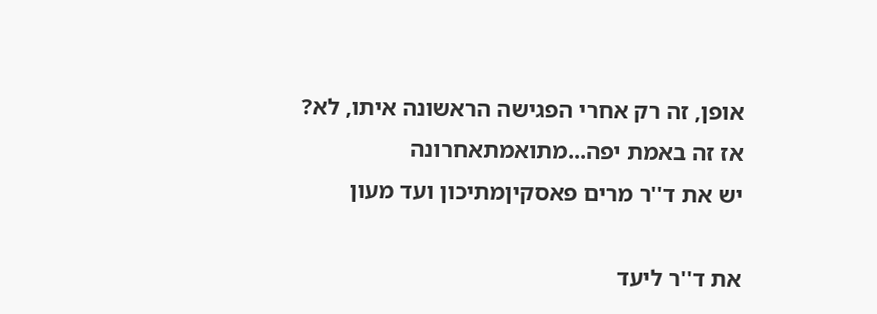אופן, זה רק אחרי הפגישה הראשונה איתו, לא?
אז זה באמת יפה...מתואמתאחרונה
יש את ד''ר מרים פאסקיןמתיכון ועד מעון

את ד''ר ליעד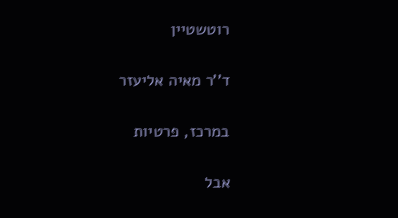רוטשטיין

ד''ר מאיה אליעזר

במרכז, פרטיות

אבל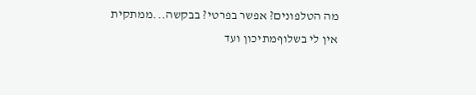מה הטלפונים? אפשר בפרטי? בבקשה...ממתקית
אין לי בשלוףמתיכון ועד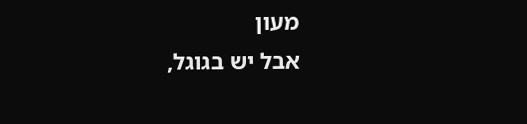מעון
אבל יש בגוגל,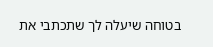בטוחה שיעלה לך שתכתבי את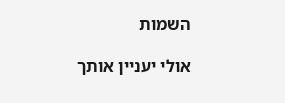השמות

אולי יעניין אותך